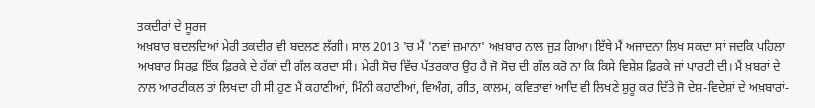ਤਕਦੀਰਾਂ ਦੇ ਸੂਰਜ
ਅਖ਼ਬਾਰ ਬਦਲਦਿਆਂ ਮੇਰੀ ਤਕਦੀਰ ਵੀ ਬਦਲਣ ਲੱਗੀ। ਸਾਲ 2013 'ਚ ਮੈਂ 'ਨਵਾਂ ਜ਼ਮਾਨਾ' ਅਖ਼ਬਾਰ ਨਾਲ ਜੁੜ ਗਿਆ। ਇੱਥੇ ਮੈਂ ਅਜਾਦਨਾ ਲਿਖ ਸਕਦਾ ਸਾਂ ਜਦਕਿ ਪਹਿਲਾ ਅਖਬਾਰ ਸਿਰਫ਼ ਇੱਕ ਫ਼ਿਰਕੇ ਦੇ ਹੱਕਾਂ ਦੀ ਗੱਲ ਕਰਦਾ ਸੀ। ਮੇਰੀ ਸੋਚ ਵਿੱਚ ਪੱਤਰਕਾਰ ਉਹ ਹੈ ਜੋ ਸੋਚ ਦੀ ਗੱਲ ਕਰੋ ਨਾ ਕਿ ਕਿਸੇ ਵਿਸ਼ੇਸ਼ ਫ਼ਿਰਕੇ ਜਾਂ ਪਾਰਟੀ ਦੀ। ਮੈਂ ਖ਼ਬਰਾਂ ਦੇ ਨਾਲ ਆਰਟੀਕਲ ਤਾਂ ਲਿਖਦਾ ਹੀ ਸੀ ਹੁਣ ਮੈਂ ਕਹਾਣੀਆਂ, ਮਿੰਨੀ ਕਹਾਣੀਆਂ, ਵਿਅੰਗ, ਗੀਤ, ਕਾਲਮ, ਕਵਿਤਾਵਾਂ ਆਦਿ ਵੀ ਲਿਖਣੇ ਸ਼ੁਰੂ ਕਰ ਦਿੱਤੇ ਜੋ ਦੇਸ਼-ਵਿਦੇਸ਼ਾਂ ਦੇ ਅਖ਼ਬਾਰਾਂ-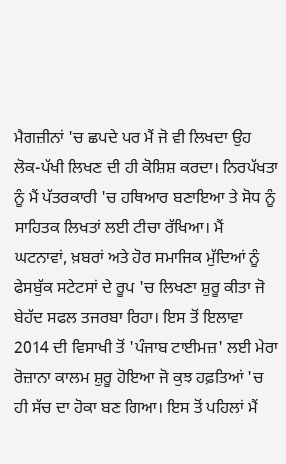ਮੈਗਜ਼ੀਨਾਂ 'ਚ ਛਪਦੇ ਪਰ ਮੈਂ ਜੋ ਵੀ ਲਿਖਦਾ ਉਹ ਲੋਕ-ਪੱਖੀ ਲਿਖਣ ਦੀ ਹੀ ਕੋਸ਼ਿਸ਼ ਕਰਦਾ। ਨਿਰਪੱਖਤਾ ਨੂੰ ਮੈਂ ਪੱਤਰਕਾਰੀ 'ਚ ਹਥਿਆਰ ਬਣਾਇਆ ਤੇ ਸੋਧ ਨੂੰ ਸਾਹਿਤਕ ਲਿਖਤਾਂ ਲਈ ਟੀਚਾ ਰੱਖਿਆ। ਮੈਂ ਘਟਨਾਵਾਂ, ਖ਼ਬਰਾਂ ਅਤੇ ਹੋਰ ਸਮਾਜਿਕ ਮੁੱਦਿਆਂ ਨੂੰ ਫੇਸਬੁੱਕ ਸਟੇਟਸਾਂ ਦੇ ਰੂਪ 'ਚ ਲਿਖਣਾ ਸ਼ੁਰੂ ਕੀਤਾ ਜੋ ਬੇਹੱਦ ਸਫਲ ਤਜਰਬਾ ਰਿਹਾ। ਇਸ ਤੋਂ ਇਲਾਵਾ 2014 ਦੀ ਵਿਸਾਖੀ ਤੋਂ 'ਪੰਜਾਬ ਟਾਈਮਜ਼' ਲਈ ਮੇਰਾ ਰੋਜ਼ਾਨਾ ਕਾਲਮ ਸ਼ੁਰੂ ਹੋਇਆ ਜੋ ਕੁਝ ਹਫ਼ਤਿਆਂ 'ਚ ਹੀ ਸੱਚ ਦਾ ਹੋਕਾ ਬਣ ਗਿਆ। ਇਸ ਤੋਂ ਪਹਿਲਾਂ ਮੈਂ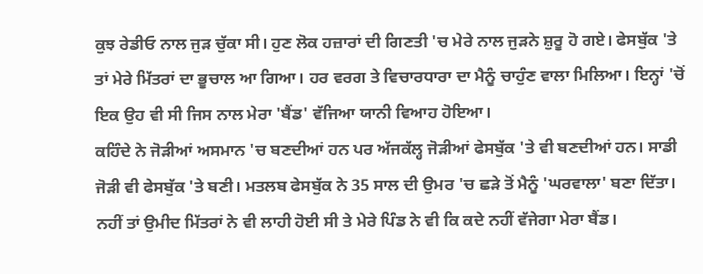ਕੁਝ ਰੇਡੀਓ ਨਾਲ ਜੁੜ ਚੁੱਕਾ ਸੀ। ਹੁਣ ਲੋਕ ਹਜ਼ਾਰਾਂ ਦੀ ਗਿਣਤੀ 'ਚ ਮੇਰੇ ਨਾਲ ਜੁੜਨੇ ਸ਼ੁਰੂ ਹੋ ਗਏ। ਫੇਸਬੁੱਕ 'ਤੇ ਤਾਂ ਮੇਰੇ ਮਿੱਤਰਾਂ ਦਾ ਭੂਚਾਲ ਆ ਗਿਆ। ਹਰ ਵਰਗ ਤੇ ਵਿਚਾਰਧਾਰਾ ਦਾ ਮੈਨੂੰ ਚਾਹੁੰਣ ਵਾਲਾ ਮਿਲਿਆ। ਇਨ੍ਹਾਂ 'ਚੋਂ ਇਕ ਉਹ ਵੀ ਸੀ ਜਿਸ ਨਾਲ ਮੇਰਾ 'ਬੈਂਡ' ਵੱਜਿਆ ਯਾਨੀ ਵਿਆਹ ਹੋਇਆ।
ਕਹਿੰਦੇ ਨੇ ਜੋੜੀਆਂ ਅਸਮਾਨ 'ਚ ਬਣਦੀਆਂ ਹਨ ਪਰ ਅੱਜਕੱਲ੍ਹ ਜੋੜੀਆਂ ਫੇਸਬੁੱਕ 'ਤੇ ਵੀ ਬਣਦੀਆਂ ਹਨ। ਸਾਡੀ ਜੋੜੀ ਵੀ ਫੇਸਬੁੱਕ 'ਤੇ ਬਣੀ। ਮਤਲਬ ਫੇਸਬੁੱਕ ਨੇ 35 ਸਾਲ ਦੀ ਉਮਰ 'ਚ ਛੜੇ ਤੋਂ ਮੈਨੂੰ 'ਘਰਵਾਲਾ' ਬਣਾ ਦਿੱਤਾ। ਨਹੀਂ ਤਾਂ ਉਮੀਦ ਮਿੱਤਰਾਂ ਨੇ ਵੀ ਲਾਹੀ ਹੋਈ ਸੀ ਤੇ ਮੇਰੇ ਪਿੰਡ ਨੇ ਵੀ ਕਿ ਕਦੇ ਨਹੀਂ ਵੱਜੇਗਾ ਮੇਰਾ ਬੈਂਡ।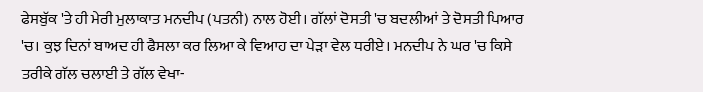ਫੇਸਬੁੱਕ 'ਤੇ ਹੀ ਮੇਰੀ ਮੁਲਾਕਾਤ ਮਨਦੀਪ (ਪਤਨੀ) ਨਾਲ ਹੋਈ। ਗੱਲਾਂ ਦੋਸਤੀ 'ਚ ਬਦਲੀਆਂ ਤੇ ਦੋਸਤੀ ਪਿਆਰ 'ਚ। ਕੁਝ ਦਿਨਾਂ ਬਾਅਦ ਹੀ ਫੈਸਲਾ ਕਰ ਲਿਆ ਕੇ ਵਿਆਹ ਦਾ ਪੇੜਾ ਵੇਲ ਧਰੀਏ। ਮਨਦੀਪ ਨੇ ਘਰ 'ਚ ਕਿਸੇ ਤਰੀਕੇ ਗੱਲ ਚਲਾਈ ਤੇ ਗੱਲ ਵੇਖਾ-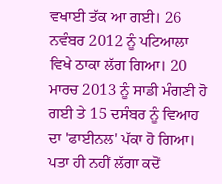ਵਖਾਈ ਤੱਕ ਆ ਗਈ। 26 ਨਵੰਬਰ 2012 ਨੂੰ ਪਟਿਆਲਾ ਵਿਖੇ ਠਾਕਾ ਲੱਗ ਗਿਆ। 20 ਮਾਰਚ 2013 ਨੂੰ ਸਾਡੀ ਮੰਗਣੀ ਹੋ ਗਈ ਤੇ 15 ਦਸੰਬਰ ਨੂੰ ਵਿਆਹ ਦਾ 'ਫਾਈਨਲ' ਪੱਕਾ ਹੋ ਗਿਆ। ਪਤਾ ਹੀ ਨਹੀਂ ਲੱਗਾ ਕਦੋਂ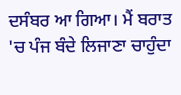ਦਸੰਬਰ ਆ ਗਿਆ। ਮੈਂ ਬਰਾਤ 'ਚ ਪੰਜ ਬੰਦੇ ਲਿਜਾਣਾ ਚਾਹੁੰਦਾ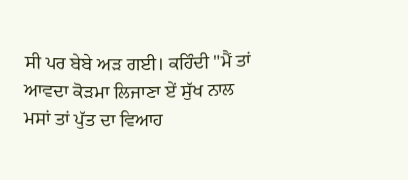ਸੀ ਪਰ ਬੇਬੇ ਅੜ ਗਈ। ਕਹਿੰਦੀ "ਮੈਂ ਤਾਂ ਆਵਦਾ ਕੋੜਮਾ ਲਿਜਾਣਾ ਏਂ ਸੁੱਖ ਨਾਲ ਮਸਾਂ ਤਾਂ ਪੁੱਤ ਦਾ ਵਿਆਹ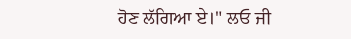ਹੋਣ ਲੱਗਿਆ ਏ।" ਲਓ ਜੀ